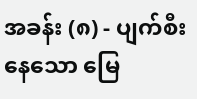အခန်း (၈) - ပျက်စီးနေသော မြေ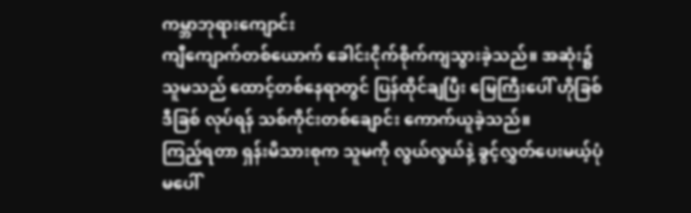ကမ္ဘာဘုရားကျောင်း
ကျီကျောက်တစ်ယောက် ခေါင်းငိုက်စိုက်ကျသွားခဲ့သည်။ အဆုံး၌ သူမသည် ထောင့်တစ်နေရာတွင် ပြန်ထိုင်ချပြီး မြေကြီးပေါ် ဟိုခြစ်ဒီခြစ် လုပ်ရန် သစ်ကိုင်းတစ်ချောင်း ကောက်ယူခဲ့သည်။
ကြည့်ရတာ ရှန်းမိသားစုက သူမကို လွယ်လွယ်နဲ့ ခွင့်လွှတ်ပေးမယ့်ပုံမပေါ်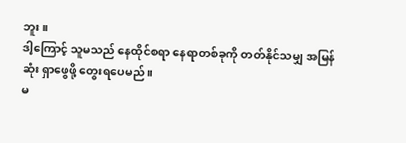ဘူး။
ဒါ့ကြောင့် သူမသည် နေထိုင်စရာ နေရာတစ်ခုကို တတ်နိုင်သမျှ အမြန်ဆုံး ရှာဖွေဖို့ တွေးရပေမည်။
မ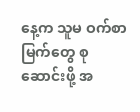နေ့က သူမ ဝက်စာမြက်တွေ စုဆောင်းဖို့ အ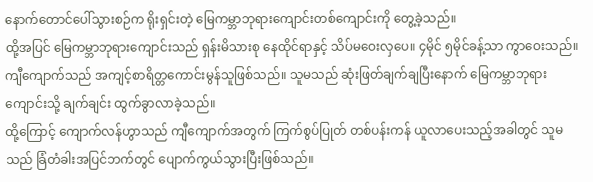နောက်တောင်ပေါ်သွားစဉ်က ရိုးရှင်းတဲ့ မြေကမ္ဘာဘုရားကျောင်းတစ်ကျောင်းကို တွေ့ခဲ့သည်။
ထို့အပြင် မြေကမ္ဘာဘုရားကျောင်းသည် ရှန်းမိသားစု နေထိုင်ရာနှင့် သိပ်မဝေးလှပေ။ ၄မိုင် ၅မိုင်ခန့်သာ ကွာဝေးသည်။
ကျီကျောက်သည် အကျင့်စာရိတ္တကောင်းမွန်သူဖြစ်သည်။ သူမသည် ဆုံးဖြတ်ချက်ချပြီးနောက် မြေကမ္ဘာဘုရားကျောင်းသို့ ချက်ချင်း ထွက်ခွာလာခဲ့သည်။
ထို့ကြောင့် ကျောက်လန်ဟွာသည် ကျီကျောက်အတွက် ကြက်စွပ်ပြုတ် တစ်ပန်းကန် ယူလာပေးသည့်အခါတွင် သူမသည် ခြံတံခါးအပြင်ဘက်တွင် ပျောက်ကွယ်သွားပြီးဖြစ်သည်။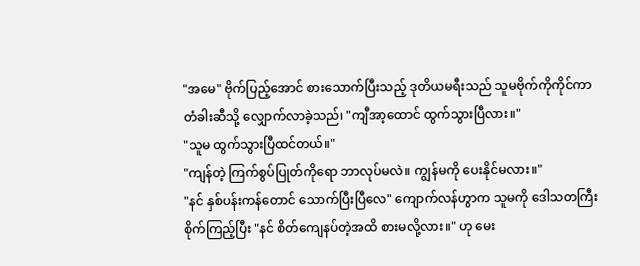"အမေ" ဗိုက်ပြည့်အောင် စားသောက်ပြီးသည့် ဒုတိယမရီးသည် သူမဗိုက်ကိုကိုင်ကာ တံခါးဆီသို့ လျှောက်လာခဲ့သည်၊ "ကျီအာ့ထောင် ထွက်သွားပြီလား။"
"သူမ ထွက်သွားပြီထင်တယ်။"
"ကျန်တဲ့ ကြက်စွပ်ပြုတ်ကိုရော ဘာလုပ်မလဲ။ ကျွန်မကို ပေးနိုင်မလား။"
"နင် နှစ်ပန်းကန်တောင် သောက်ပြီးပြီလေ" ကျောက်လန်ဟွာက သူမကို ဒေါသတကြီး စိုက်ကြည့်ပြီး "နင် စိတ်ကျေနပ်တဲ့အထိ စားမလို့လား။" ဟု မေး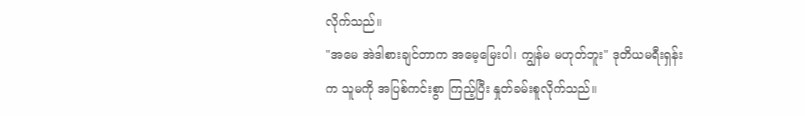လိုက်သည်။
"အမေ အဲဒါစားချင်တာက အမေ့မြေးပါ၊ ကျွန်မ မဟုတ်ဘူး" ဒုတိယမရီးရှန်းက သူမကို အပြစ်ကင်းစွာ ကြည့်ပြီး နှုတ်ခမ်းစူလိုက်သည်။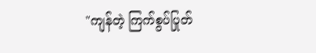"ကျန်တဲ့ ကြက်စွပ်ပြုတ်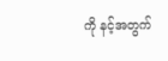ကို နင့်အတွက်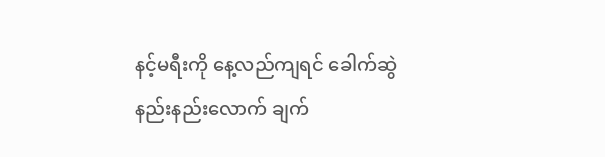နင့်မရီးကို နေ့လည်ကျရင် ခေါက်ဆွဲ နည်းနည်းလောက် ချက်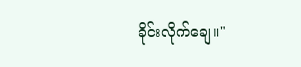ခိုင်းလိုက်ချေ။"